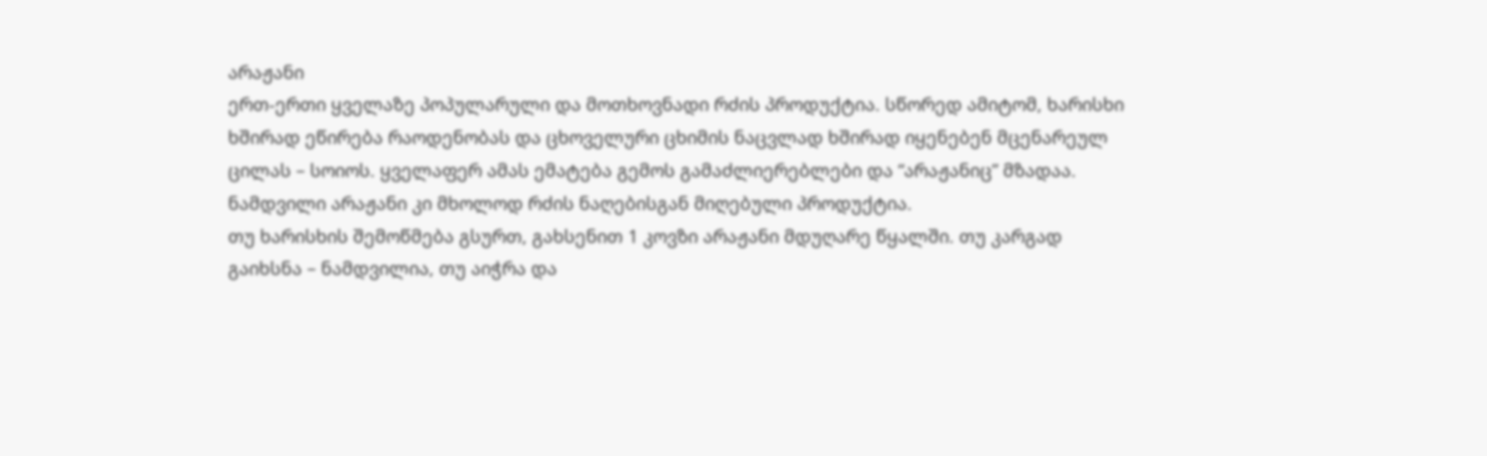არაჟანი
ერთ-ერთი ყველაზე პოპულარული და მოთხოვნადი რძის პროდუქტია. სწორედ ამიტომ, ხარისხი ხშირად ეწირება რაოდენობას და ცხოველური ცხიმის ნაცვლად ხშირად იყენებენ მცენარეულ ცილას – სოიოს. ყველაფერ ამას ემატება გემოს გამაძლიერებლები და “არაჟანიც” მზადაა. ნამდვილი არაჟანი კი მხოლოდ რძის ნაღებისგან მიღებული პროდუქტია.
თუ ხარისხის შემოწმება გსურთ, გახსენით 1 კოვზი არაჟანი მდუღარე წყალში. თუ კარგად გაიხსნა – ნამდვილია, თუ აიჭრა და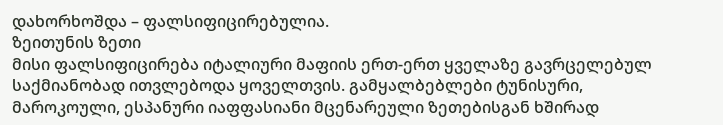დახორხოშდა – ფალსიფიცირებულია.
ზეითუნის ზეთი
მისი ფალსიფიცირება იტალიური მაფიის ერთ-ერთ ყველაზე გავრცელებულ საქმიანობად ითვლებოდა ყოველთვის. გამყალბებლები ტუნისური, მაროკოული, ესპანური იაფფასიანი მცენარეული ზეთებისგან ხშირად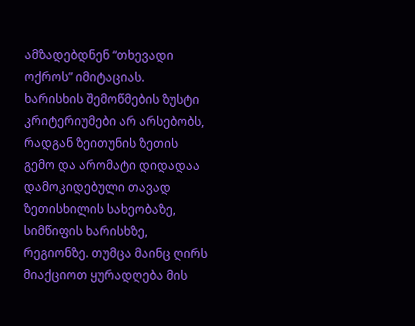ამზადებდნენ “თხევადი ოქროს” იმიტაციას.
ხარისხის შემოწმების ზუსტი კრიტერიუმები არ არსებობს, რადგან ზეითუნის ზეთის გემო და არომატი დიდადაა დამოკიდებული თავად ზეთისხილის სახეობაზე, სიმწიფის ხარისხზე, რეგიონზე. თუმცა მაინც ღირს მიაქციოთ ყურადღება მის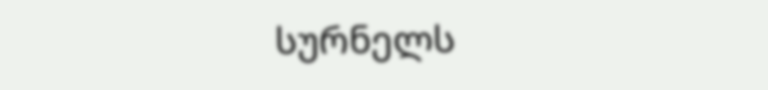სურნელს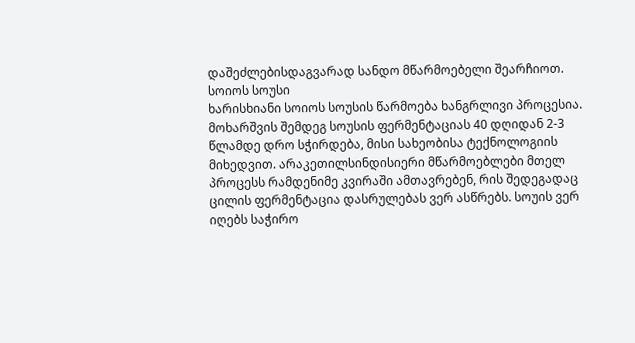დაშეძლებისდაგვარად სანდო მწარმოებელი შეარჩიოთ.
სოიოს სოუსი
ხარისხიანი სოიოს სოუსის წარმოება ხანგრლივი პროცესია. მოხარშვის შემდეგ სოუსის ფერმენტაციას 40 დღიდან 2-3 წლამდე დრო სჭირდება, მისი სახეობისა ტექნოლოგიის მიხედვით. არაკეთილსინდისიერი მწარმოებლები მთელ პროცესს რამდენიმე კვირაში ამთავრებენ, რის შედეგადაც ცილის ფერმენტაცია დასრულებას ვერ ასწრებს. სოუის ვერ იღებს საჭირო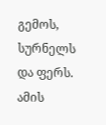გემოს, სურნელს და ფერს. ამის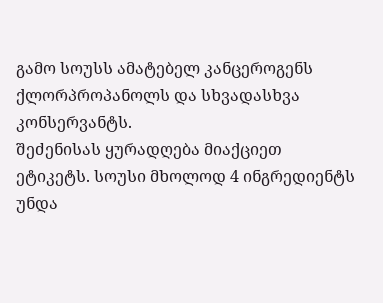გამო სოუსს ამატებელ კანცეროგენს ქლორპროპანოლს და სხვადასხვა კონსერვანტს.
შეძენისას ყურადღება მიაქციეთ ეტიკეტს. სოუსი მხოლოდ 4 ინგრედიენტს უნდა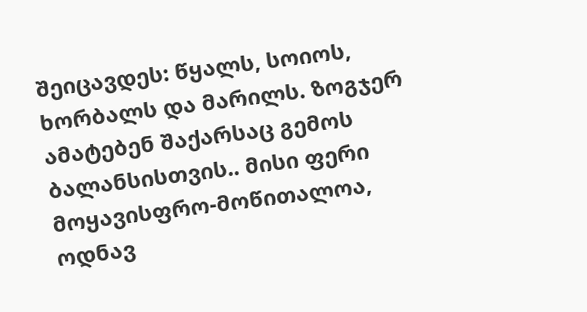შეიცავდეს: წყალს, სოიოს, ხორბალს და მარილს. ზოგჯერ ამატებენ შაქარსაც გემოს ბალანსისთვის.. მისი ფერი მოყავისფრო-მოწითალოა, ოდნავ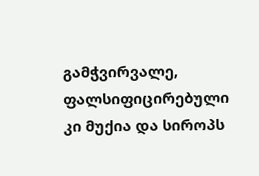გამჭვირვალე, ფალსიფიცირებული კი მუქია და სიროპს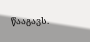წააგავს.